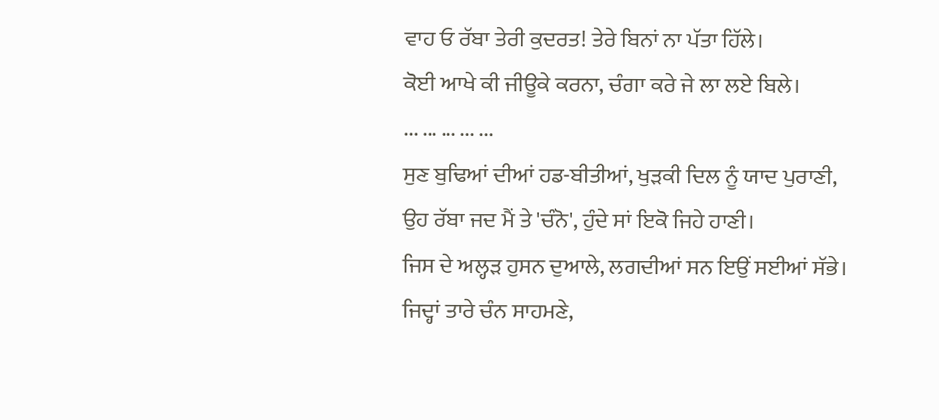ਵਾਹ ਓ ਰੱਬਾ ਤੇਰੀ ਕੁਦਰਤ! ਤੇਰੇ ਬਿਨਾਂ ਨਾ ਪੱਤਾ ਹਿੱਲੇ।
ਕੋਈ ਆਖੇ ਕੀ ਜੀਊਕੇ ਕਰਨਾ, ਚੰਗਾ ਕਰੇ ਜੇ ਲਾ ਲਏ ਬਿਲੇ।
... ... ... ... ...
ਸੁਣ ਬੁਢਿਆਂ ਦੀਆਂ ਹਡ-ਬੀਤੀਆਂ, ਖੁੜਕੀ ਦਿਲ ਨੂੰ ਯਾਦ ਪੁਰਾਣੀ,
ਉਹ ਰੱਬਾ ਜਦ ਮੈਂ ਤੇ 'ਚੰਨੋ', ਹੁੰਦੇ ਸਾਂ ਇਕੋ ਜਿਹੇ ਹਾਣੀ।
ਜਿਸ ਦੇ ਅਲ੍ਹੜ ਹੁਸਨ ਦੁਆਲੇ, ਲਗਦੀਆਂ ਸਨ ਇਉਂ ਸਈਆਂ ਸੱਭੇ।
ਜਿਦ੍ਹਾਂ ਤਾਰੇ ਚੰਨ ਸਾਹਮਣੇ,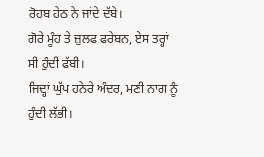ਰੋਹਬ ਹੇਠ ਨੇ ਜਾਂਦੇ ਦੱਬੇ।
ਗੋਰੇ ਮੂੰਹ ਤੇ ਜ਼ੁਲਫ ਫਰੇਬਨ, ਏਸ ਤਰ੍ਹਾਂ ਸੀ ਹੁੰਦੀ ਫੱਬੀ।
ਜਿਦ੍ਹਾਂ ਘੁੱਪ ਹਨੇਰੇ ਅੰਦਰ, ਮਣੀ ਨਾਗ ਨੂੰ ਹੁੰਦੀ ਲੱਭੀ।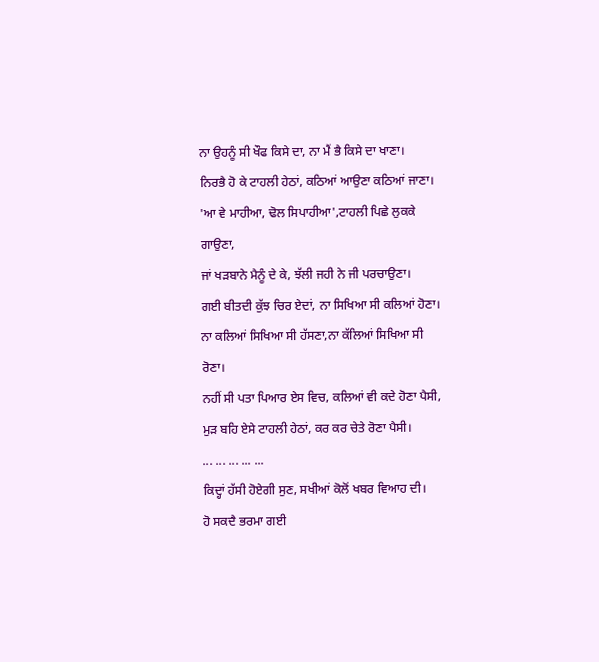ਨਾ ਉਹਨੂੰ ਸੀ ਖੌਫ ਕਿਸੇ ਦਾ, ਨਾ ਮੈਂ ਭੈ ਕਿਸੇ ਦਾ ਖਾਣਾ।
ਨਿਰਭੈ ਹੋ ਕੇ ਟਾਹਲੀ ਹੇਠਾਂ, ਕਠਿਆਂ ਆਉਣਾ ਕਠਿਆਂ ਜਾਣਾ।
'ਆ ਵੇ ਮਾਹੀਆ, ਢੋਲ ਸਿਪਾਹੀਆ',ਟਾਹਲੀ ਪਿਛੇ ਲੁਕਕੇ ਗਾਉਣਾ,
ਜਾਂ ਖੜਬਾਨੇ ਮੈਨੂੰ ਦੇ ਕੇ, ਝੱਲੀ ਜਹੀ ਨੇ ਜੀ ਪਰਚਾਉਣਾ।
ਗਈ ਬੀਤਦੀ ਕੁੱਝ ਚਿਰ ਏਦਾਂ, ਨਾ ਸਿਖਿਆ ਸੀ ਕਲਿਆਂ ਹੋਣਾ।
ਨਾ ਕਲਿਆਂ ਸਿਖਿਆ ਸੀ ਹੱਸਣਾ,ਨਾ ਕੱਲਿਆਂ ਸਿਖਿਆ ਸੀ ਰੋਣਾ।
ਨਹੀਂ ਸੀ ਪਤਾ ਪਿਆਰ ਏਸ ਵਿਚ, ਕਲਿਆਂ ਵੀ ਕਦੇ ਹੋਣਾ ਪੈਸੀ,
ਮੁੜ ਬਹਿ ਏਸੇ ਟਾਹਲੀ ਹੇਠਾਂ, ਕਰ ਕਰ ਚੇਤੇ ਰੋਣਾ ਪੈਸੀ।
... ... ... ... ...
ਕਿਦ੍ਹਾਂ ਹੱਸੀ ਹੋਏਗੀ ਸੁਣ, ਸਖੀਆਂ ਕੋਲੋਂ ਖਬਰ ਵਿਆਹ ਦੀ।
ਹੋ ਸਕਦੈ ਭਰਮਾ ਗਈ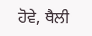ਹੋਵੇ, ਥੈਲੀ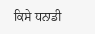ਕਿਸੇ ਧਨਾਡੀ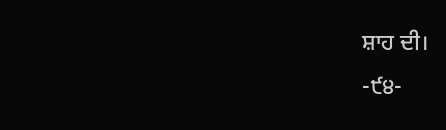ਸ਼ਾਹ ਦੀ।
-੯੪-